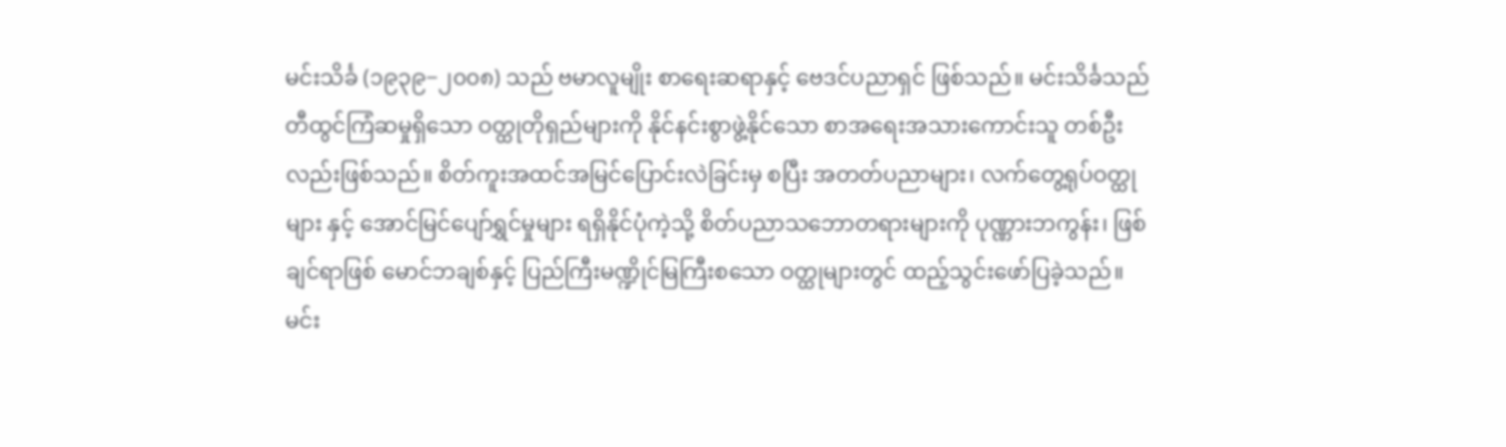မင်းသိင်္ခ (၁၉၃၉−၂၀၀၈) သည် ဗမာလူမျိုး စာရေးဆရာနှင့် ဗေဒင်ပညာရှင် ဖြစ်သည်။ မင်းသိင်္ခသည် တီထွင်ကြံဆမှုရှိသော ဝတ္ထုတိုရှည်များကို နိုင်နင်းစွာဖွဲ့နိုင်သော စာအရေးအသားကောင်းသူ တစ်ဦးလည်းဖြစ်သည်။ စိတ်ကူးအထင်အမြင်ပြောင်းလဲခြင်းမှ စပြီး အတတ်ပညာများ၊ လက်တွေ့ရုပ်ဝတ္ထုများ နှင့် အောင်မြင်ပျော်ရွှင်မှုများ ရရှိနိုင်ပုံကဲ့သို့ စိတ်ပညာသဘောတရားများကို ပုဏ္ဏားဘကွန်း၊ ဖြစ်ချင်ရာဖြစ် မောင်ဘချစ်နှင့် ပြည်ကြီးမဏ္ဍိုင်မြကြီးစသော ဝတ္ထုများတွင် ထည့်သွင်းဖော်ပြခဲ့သည်။
မင်း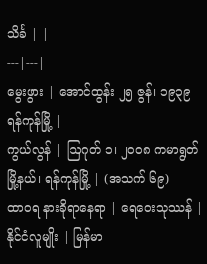သိင်္ခ | |
---|---|
မွေးဖွား | အောင်ထွန်း ၂၅ ဇွန်၊ ၁၉၃၉ ရန်ကုန်မြို့ |
ကွယ်လွန် | ဩဂုတ် ၁၊ ၂၀၀၈ ကမာရွတ်မြို့နယ်၊ ရန်ကုန်မြို့ | (အသက် ၆၉)
ထာဝရ နားခိုရာနေရာ | ရေဝေးသုဿန် |
နိုင်ငံလူမျိုး | မြန်မာ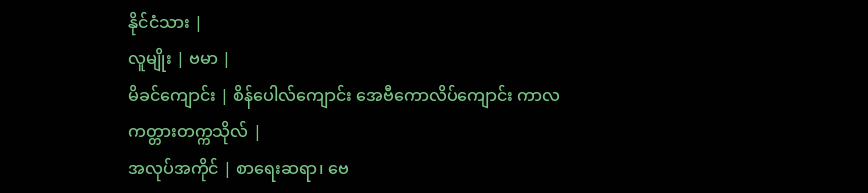နိုင်ငံသား |
လူမျိုး | ဗမာ |
မိခင်ကျောင်း | စိန်ပေါလ်ကျောင်း အေဗီကောလိပ်ကျောင်း ကာလကတ္တားတက္ကသိုလ် |
အလုပ်အကိုင် | စာရေးဆရာ၊ ဗေ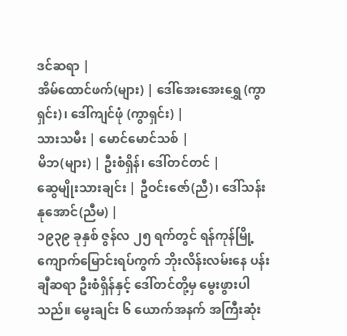ဒင်ဆရာ |
အိမ်ထောင်ဖက်(များ) | ဒေါ်အေးအေးရွှေ (ကွာရှင်း)၊ ဒေါ်ကျင်ဖုံ (ကွာရှင်း) |
သားသမီး | မောင်မောင်သစ် |
မိဘ(များ) | ဦးစံရှိန်၊ ဒေါ်တင်တင် |
ဆွေမျိုးသားချင်း | ဦဝင်းဇော်(ညီ)၊ ဒေါ်သန်းနုအောင်(ညီမ) |
၁၉၃၉ ခုနှစ် ဇွန်လ ၂၅ ရက်တွင် ရန်ကုန်မြို့ ကျောက်မြောင်းရပ်ကွက် ဘိုးလိန်းလမ်းနေ ပန်းချီဆရာ ဦးစံရှိန်နှင့် ဒေါ်တင်တို့မှ မွေးဖွားပါသည်။ မွေးချင်း ၆ ယောက်အနက် အကြီးဆုံး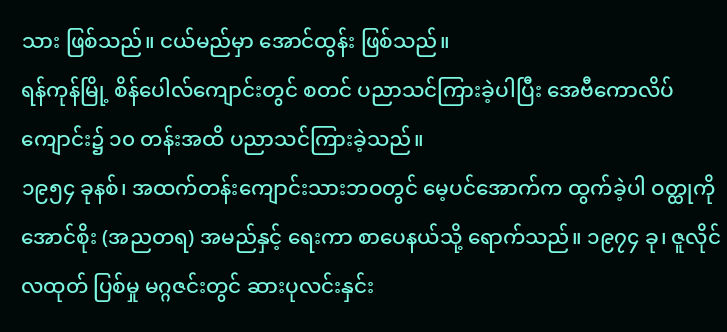သား ဖြစ်သည်။ ငယ်မည်မှာ အောင်ထွန်း ဖြစ်သည်။
ရန်ကုန်မြို့ စိန်ပေါလ်ကျောင်းတွင် စတင် ပညာသင်ကြားခဲ့ပါပြီး အေဗီကောလိပ်ကျောင်း၌ ၁၀ တန်းအထိ ပညာသင်ကြားခဲ့သည်။
၁၉၅၄ ခုနစ်၊ အထက်တန်းကျောင်းသားဘဝတွင် မေ့ပင်အောက်က ထွက်ခဲ့ပါ ဝတ္ထုကို အောင်စိုး (အညတရ) အမည်နှင့် ရေးကာ စာပေနယ်သို့ ရောက်သည်။ ၁၉၇၄ ခု၊ ဇူလိုင်လထုတ် ပြစ်မှု မဂ္ဂဇင်းတွင် ဆားပုလင်းနှင်း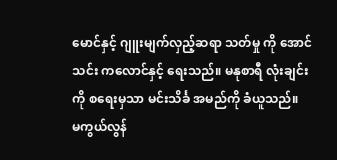မောင်နှင့် ဂျူးမျက်လှည့်ဆရာ သတ်မှု ကို အောင်သင်း ကလောင်နှင့် ရေးသည်။ မနုစာရီ လုံးချင်းကို စရေးမှသာ မင်းသိင်္ခ အမည်ကို ခံယူသည်။
မကွယ်လွန်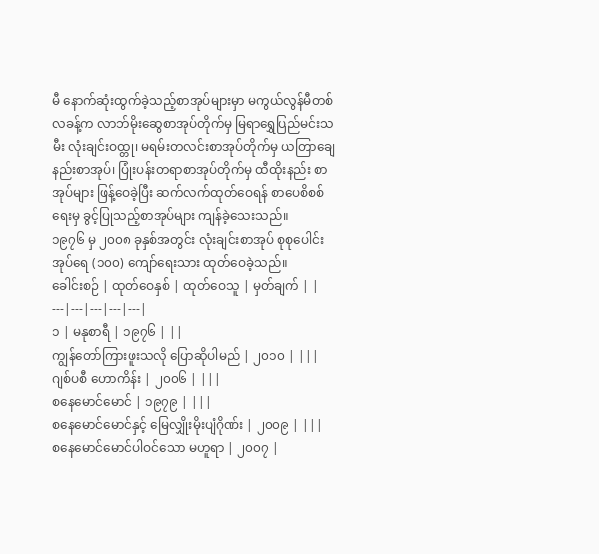မီ နောက်ဆုံးထွက်ခဲ့သည့်စာအုပ်များမှာ မကွယ်လွန်မီတစ်လခန့်က လာဘ်မိုးဆွေစာအုပ်တိုက်မှ မြရာရွှေပြည်မင်းသမီး လုံးချင်းဝထ္တု၊ မရမ်းတလင်းစာအုပ်တိုက်မှ ယတြာချေနည်းစာအုပ်၊ ပြုံးပန်းတရာစာအုပ်တိုက်မှ ထီထိုးနည်း စာအုပ်များ ဖြန့်ဝေခဲ့ပြီး ဆက်လက်ထုတ်ဝေရန် စာပေစိစစ်ရေးမှ ခွင့်ပြုသည့်စာအုပ်များ ကျန်ခဲ့သေးသည်။
၁၉၇၆ မှ ၂၀၀၈ ခုနှစ်အတွင်း လုံးချင်းစာအုပ် စုစုပေါင်း အုပ်ရေ (၁၀၀) ကျော်ရေးသား ထုတ်ဝေခဲ့သည်။
ခေါင်းစဉ် | ထုတ်ဝေနှစ် | ထုတ်ဝေသူ | မှတ်ချက် | |
---|---|---|---|---|
၁ | မနုစာရီ | ၁၉၇၆ | ||
ကျွန်တော်ကြားဖူးသလို ပြောဆိုပါမည် | ၂၀၁၀ | |||
ဂျစ်ပစီ ဟောကိန်း | ၂၀၀၆ | |||
စနေမောင်မောင် | ၁၉၇၉ | |||
စနေမောင်မောင်နှင့် မြေလျှိုးမိုးပျံဂိုဏ်း | ၂၀၀၉ | |||
စနေမောင်မောင်ပါဝင်သော မဟူရာ | ၂၀၀၇ |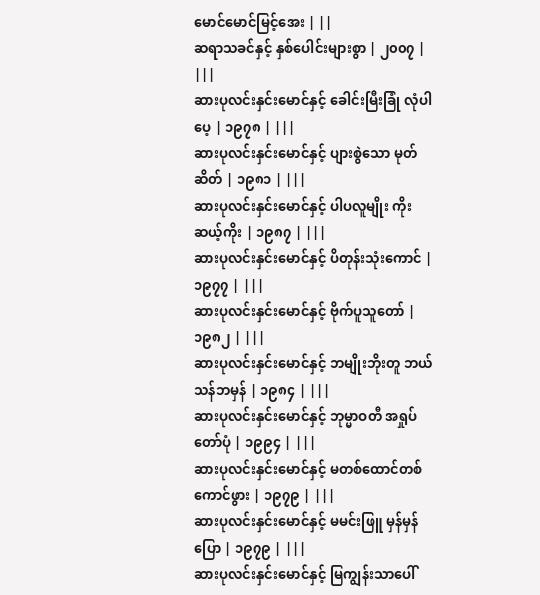မောင်မောင်မြင့်အေး | ||
ဆရာသခင်နှင့် နှစ်ပေါင်းများစွာ | ၂၀၀၇ | |||
ဆားပုလင်းနှင်းမောင်နှင့် ခေါင်းမြီးခြုံ လုံပါပေ့ | ၁၉၇၈ | |||
ဆားပုလင်းနှင်းမောင်နှင့် ပျားစွဲသော မုတ်ဆိတ် | ၁၉၈၁ | |||
ဆားပုလင်းနှင်းမောင်နှင့် ပါပလူမျိုး ကိုးဆယ့်ကိုး | ၁၉၈၇ | |||
ဆားပုလင်းနှင်းမောင်နှင့် ပိတုန်းသုံးကောင် | ၁၉၇၇ | |||
ဆားပုလင်းနှင်းမောင်နှင့် ဗိုက်ပူသူတော် | ၁၉၈၂ | |||
ဆားပုလင်းနှင်းမောင်နှင့် ဘမျိုးဘိုးတူ ဘယ်သန်ဘမှန် | ၁၉၈၄ | |||
ဆားပုလင်းနှင်းမောင်နှင့် ဘုမ္မာဝတီ အရှုပ်တော်ပုံ | ၁၉၉၄ | |||
ဆားပုလင်းနှင်းမောင်နှင့် မတစ်ထောင်တစ်ကောင်ဖွား | ၁၉၇၉ | |||
ဆားပုလင်းနှင်းမောင်နှင့် မမင်းဖြူ မှန်မှန်ပြော | ၁၉၇၉ | |||
ဆားပုလင်းနှင်းမောင်နှင့် မြကျွန်းသာပေါ်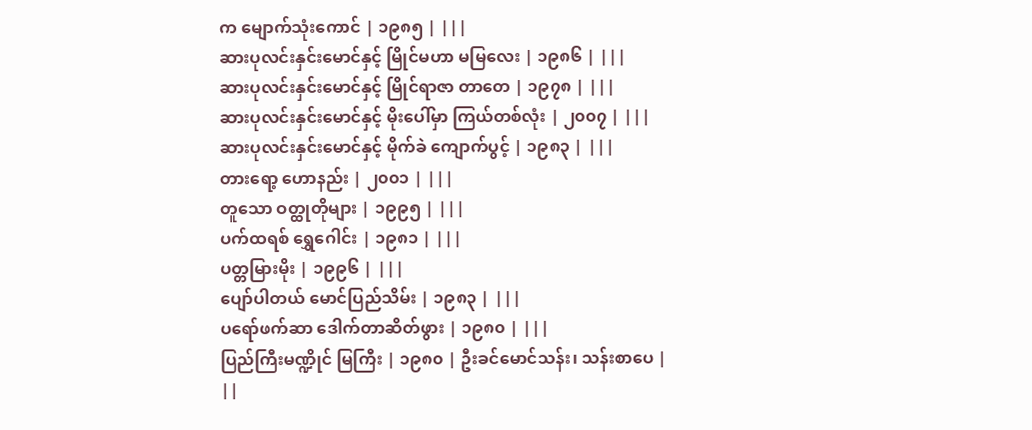က မျောက်သုံးကောင် | ၁၉၈၅ | |||
ဆားပုလင်းနှင်းမောင်နှင့် မြိုင်မဟာ မမြလေး | ၁၉၈၆ | |||
ဆားပုလင်းနှင်းမောင်နှင့် မြိုင်ရာဇာ တာတေ | ၁၉၇၈ | |||
ဆားပုလင်းနှင်းမောင်နှင့် မိုးပေါ်မှာ ကြယ်တစ်လုံး | ၂၀၀၇ | |||
ဆားပုလင်းနှင်းမောင်နှင့် မိုက်ခဲ ကျောက်ပွင့် | ၁၉၈၃ | |||
တားရော့ ဟောနည်း | ၂၀၀၁ | |||
တူသော ဝတ္ထုတိုများ | ၁၉၉၅ | |||
ပက်ထရစ် ရွှေဂေါင်း | ၁၉၈၁ | |||
ပတ္တမြားမိုး | ၁၉၉၆ | |||
ပျော်ပါတယ် မောင်ပြည်သိမ်း | ၁၉၈၃ | |||
ပရော်ဖက်ဆာ ဒေါက်တာဆိတ်ဖွား | ၁၉၈၀ | |||
ပြည်ကြီးမဏ္ဍိုင် မြကြီး | ၁၉၈၀ | ဦးခင်မောင်သန်း၊ သန်းစာပေ | ||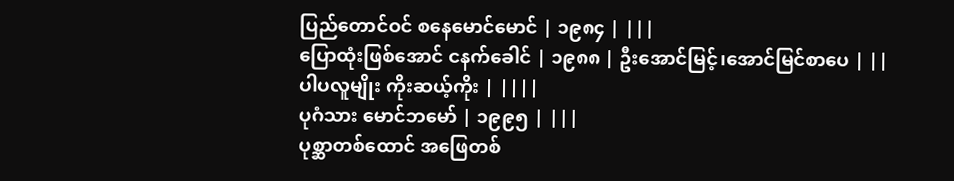ပြည်တောင်ဝင် စနေမောင်မောင် | ၁၉၈၄ | |||
ပြောထုံးဖြစ်အောင် ငနက်ခေါင် | ၁၉၈၈ | ဦးအောင်မြင့်၊အောင်မြင်စာပေ | ||
ပါပလူမျိုး ကိုးဆယ့်ကိုး | ||||
ပုဂံသား မောင်ဘမော် | ၁၉၉၅ | |||
ပုစ္ဆာတစ်ထောင် အဖြေတစ်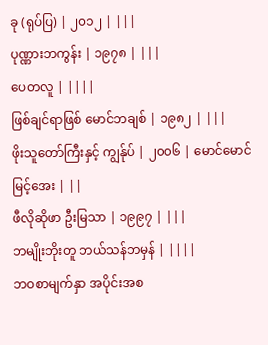ခု (ရုပ်ပြ) | ၂၀၁၂ | |||
ပုဏ္ဏားဘကွန်း | ၁၉၇၈ | |||
ပေတလူ | ||||
ဖြစ်ချင်ရာဖြစ် မောင်ဘချစ် | ၁၉၈၂ | |||
ဖိုးသူတော်ကြီးနှင့် ကျွန်ုပ် | ၂၀၀၆ | မောင်မောင်မြင့်အေး | ||
ဖီလိုဆိုဖာ ဦးမြသာ | ၁၉၉၇ | |||
ဘမျိုးဘိုးတူ ဘယ်သန်ဘမှန် | ||||
ဘဝစာမျက်နှာ အပိုင်းအစ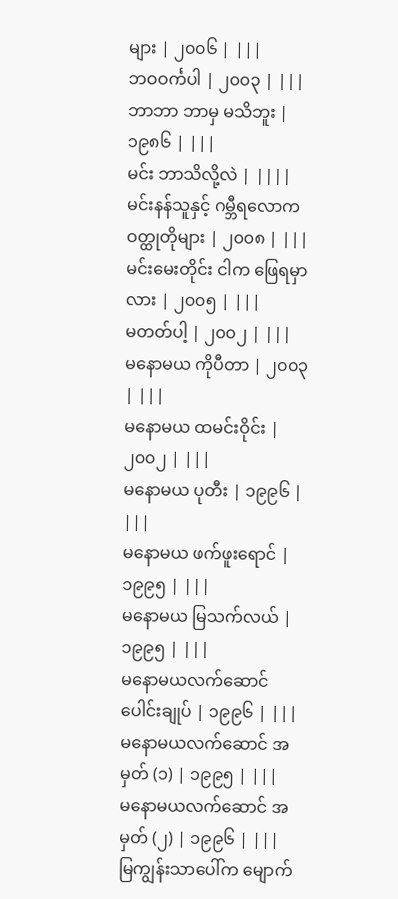များ | ၂၀၀၆ | |||
ဘဝဝင်္ကပါ | ၂၀၀၃ | |||
ဘာဘာ ဘာမှ မသိဘူး | ၁၉၈၆ | |||
မင်း ဘာသိလို့လဲ | ||||
မင်းနန်သူနှင့် ဂမ္ဘီရလောက ဝတ္ထုတိုများ | ၂၀၀၈ | |||
မင်းမေးတိုင်း ငါက ဖြေရမှာလား | ၂၀၀၅ | |||
မတတ်ပါ့ | ၂၀၀၂ | |||
မနောမယ ကိုပီတာ | ၂၀၀၃ | |||
မနောမယ ထမင်းဝိုင်း | ၂၀၀၂ | |||
မနောမယ ပုတီး | ၁၉၉၆ | |||
မနောမယ ဖက်ဖူးရောင် | ၁၉၉၅ | |||
မနောမယ မြသက်လယ် | ၁၉၉၅ | |||
မနောမယလက်ဆောင် ပေါင်းချုပ် | ၁၉၉၆ | |||
မနောမယလက်ဆောင် အမှတ် (၁) | ၁၉၉၅ | |||
မနောမယလက်ဆောင် အမှတ် (၂) | ၁၉၉၆ | |||
မြကျွန်းသာပေါ်က မျောက်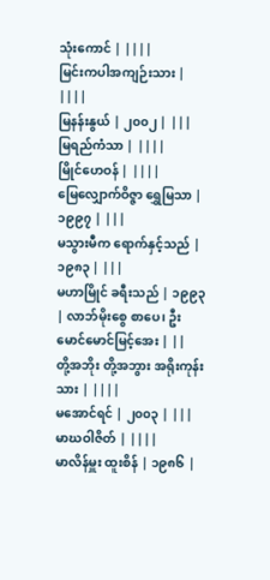သုံးကောင် | ||||
မြင်းကပါအကျဉ်းသား | ||||
မြနန်းနွယ် | ၂၀၀၂ | |||
မြရည်ကံသာ | ||||
မြိုင်ဟေဝန် | ||||
မြေလျှောက်ဝိဇ္ဇာ ရွှေမြသာ | ၁၉၉၇ | |||
မသွားမီက ရောက်နှင့်သည် | ၁၉၈၃ | |||
မဟာမြိုင် ခရီးသည် | ၁၉၉၃ | လာဘ်မိုးစွေ စာပေ၊ ဦးမောင်မောင်မြင့်အေး | ||
တို့အဘိုး တို့အဘွား အရိုးကုန်းသား | ||||
မအောင်ရင် | ၂၀၀၃ | |||
မာဃဝါဇိတ် | ||||
မာလိန်မှူး ထူးစိန် | ၁၉၈၆ |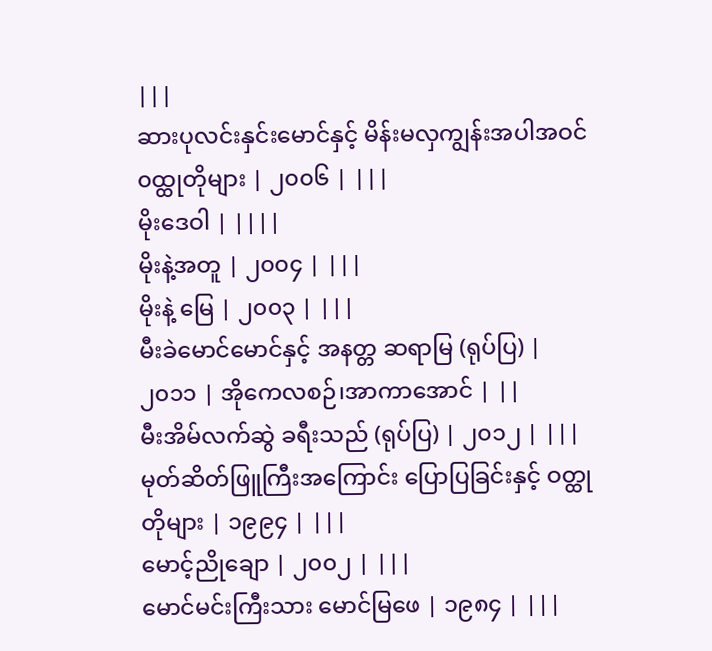|||
ဆားပုလင်းနှင်းမောင်နှင့် မိန်းမလှကျွန်းအပါအဝင် ၀ထ္ထုတိုများ | ၂၀၀၆ | |||
မိုးဒေဝါ | ||||
မိုးနဲ့အတူ | ၂၀၀၄ | |||
မိုးနဲ့ မြေ | ၂၀၀၃ | |||
မီးခဲမောင်မောင်နှင့် အနတ္တ ဆရာမြ (ရုပ်ပြ) | ၂၀၁၁ | အိုကေလစဉ်၊အာကာအောင် | ||
မီးအိမ်လက်ဆွဲ ခရီးသည် (ရုပ်ပြ) | ၂၀၁၂ | |||
မုတ်ဆိတ်ဖြူကြီးအကြောင်း ပြောပြခြင်းနှင့် ဝတ္ထုတိုများ | ၁၉၉၄ | |||
မောင့်ညိုချော | ၂၀၀၂ | |||
မောင်မင်းကြီးသား မောင်မြဖေ | ၁၉၈၄ | |||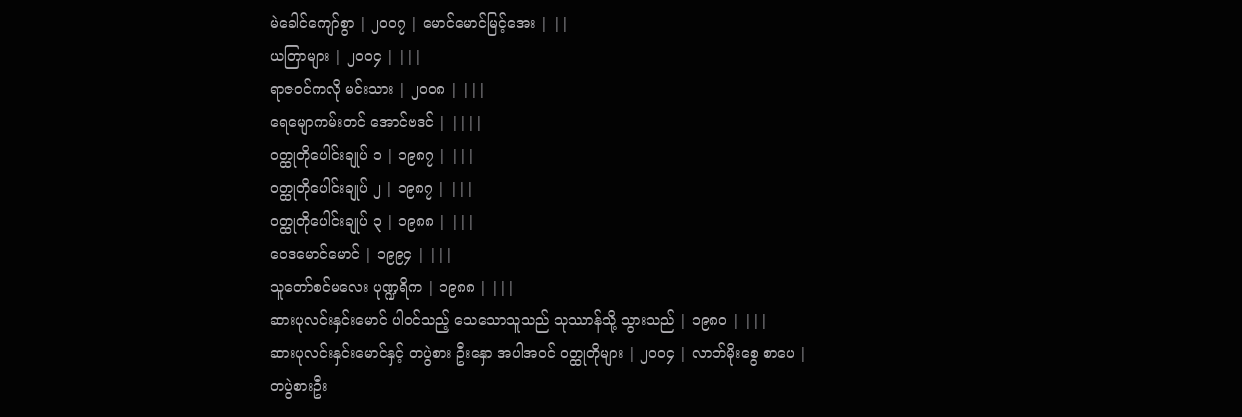မဲခေါင်ကျော်စွာ | ၂၀၀၇ | မောင်မောင်မြင့်အေး | ||
ယတြာများ | ၂၀၀၄ | |||
ရာဇဝင်ကလို မင်းသား | ၂၀၀၈ | |||
ရေမျောကမ်းတင် အောင်ဗဒင် | ||||
ဝတ္ထုတိုပေါင်းချုပ် ၁ | ၁၉၈၇ | |||
ဝတ္ထုတိုပေါင်းချုပ် ၂ | ၁၉၈၇ | |||
ဝတ္ထုတိုပေါင်းချုပ် ၃ | ၁၉၈၈ | |||
ဝေဒမောင်မောင် | ၁၉၉၄ | |||
သူတော်စင်မလေး ပုဏ္ဍရိက | ၁၉၈၈ | |||
ဆားပုလင်းနှင်းမောင် ပါဝင်သည့် သေသောသူသည် သုဿာန်သို့ သွားသည် | ၁၉၈၀ | |||
ဆားပုလင်းနှင်းမောင်နှင့် တပွဲစား ဦးနှော အပါအဝင် ဝတ္ထုတိုများ | ၂၀၀၄ | လာဘ်မိုးစွေ စာပေ |
တပွဲစားဦး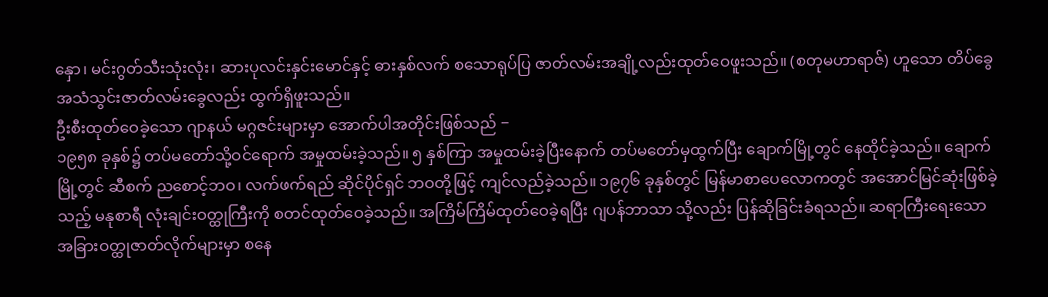နှော၊ မင်းဂွတ်သီးသုံးလုံး၊ ဆားပုလင်းနှင်းမောင်နှင့် ဓားနှစ်လက် စသောရုပ်ပြ ဇာတ်လမ်းအချို့လည်းထုတ်ဝေဖူးသည်။ (စတုမဟာရာဇ်) ဟူသော တိပ်ခွေအသံသွင်းဇာတ်လမ်းခွေလည်း ထွက်ရှိဖူးသည်။
ဦးစီးထုတ်ဝေခဲ့သော ဂျာနယ် မဂ္ဂဇင်းများမှာ အောက်ပါအတိုင်းဖြစ်သည် −
၁၉၅၈ ခုနှစ်၌ တပ်မတော်သို့ဝင်ရောက် အမှုထမ်းခဲ့သည်။ ၅ နှစ်ကြာ အမှုထမ်းခဲ့ပြီးနောက် တပ်မတော်မှထွက်ပြီး ချောက်မြို့တွင် နေထိုင်ခဲ့သည်။ ချောက်မြို့တွင် ဆီစက် ညစောင့်ဘဝ၊ လက်ဖက်ရည် ဆိုင်ပိုင်ရှင် ဘဝတို့ဖြင့် ကျင်လည်ခဲ့သည်။ ၁၉၇၆ ခုနှစ်တွင် မြန်မာစာပေလောကတွင် အအောင်မြင်ဆုံးဖြစ်ခဲ့သည့် မနုစာရီ လုံးချင်းဝတ္ထုကြီးကို စတင်ထုတ်ဝေခဲ့သည်။ အကြိမ်ကြိမ်ထုတ်ဝေခဲ့ရပြီး ဂျပန်ဘာသာ သို့လည်း ပြန်ဆိုခြင်းခံရသည်။ ဆရာကြီးရေးသော အခြားဝတ္ထုဇာတ်လိုက်များမှာ စနေ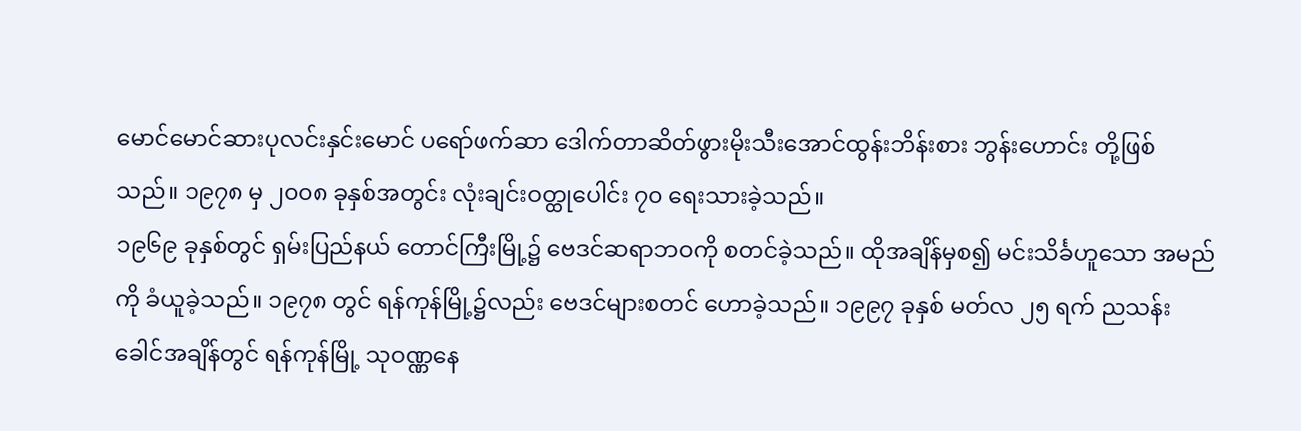မောင်မောင်ဆားပုလင်းနှင်းမောင် ပရော်ဖက်ဆာ ဒေါက်တာဆိတ်ဖွားမိုးသီးအောင်ထွန်းဘိန်းစား ဘွန်းဟောင်း တို့ဖြစ်သည်။ ၁၉၇၈ မှ ၂၀၀၈ ခုနှစ်အတွင်း လုံးချင်းဝတ္ထုပေါင်း ၇၀ ရေးသားခဲ့သည်။
၁၉၆၉ ခုနှစ်တွင် ရှမ်းပြည်နယ် တောင်ကြီးမြို့၌ ဗေဒင်ဆရာဘဝကို စတင်ခဲ့သည်။ ထိုအချိန်မှစ၍ မင်းသိင်္ခဟူသော အမည်ကို ခံယူခဲ့သည်။ ၁၉၇၈ တွင် ရန်ကုန်မြို့၌လည်း ဗေဒင်များစတင် ဟောခဲ့သည်။ ၁၉၉၇ ခုနှစ် မတ်လ ၂၅ ရက် ညသန်းခေါင်အချိန်တွင် ရန်ကုန်မြို့ သုဝဏ္ဏနေ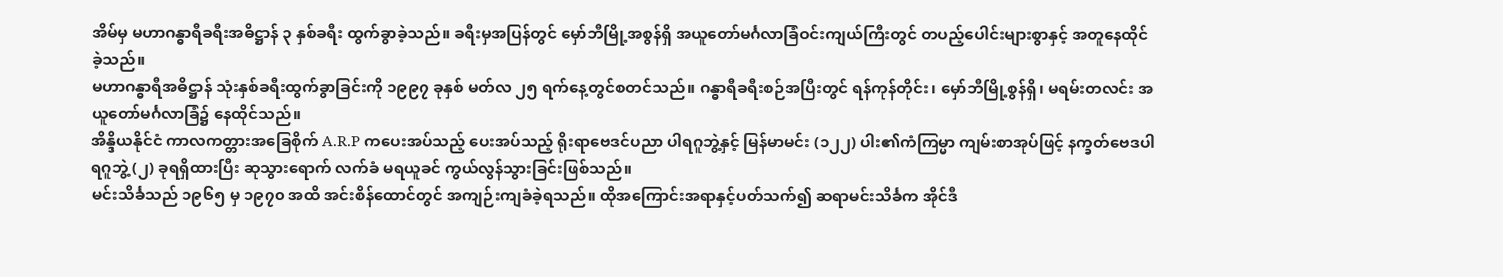အိမ်မှ မဟာဂန္ဓာရီခရီးအဓိဋ္ဌာန် ၃ နှစ်ခရီး ထွက်ခွာခဲ့သည်။ ခရီးမှအပြန်တွင် မှော်ဘီမြို့အစွန်ရှိ အယူတော်မင်္ဂလာခြံဝင်းကျယ်ကြီးတွင် တပည့်ပေါင်းများစွာနှင့် အတူနေထိုင်ခဲ့သည်။
မဟာဂန္ဓာရီအဓိဋ္ဌာန် သုံးနှစ်ခရီးထွက်ခွာခြင်းကို ၁၉၉၇ ခုနှစ် မတ်လ ၂၅ ရက်နေ့တွင်စတင်သည်။ ဂန္ဓာရီခရီးစဉ်အပြီးတွင် ရန်ကုန်တိုင်း၊ မှော်ဘီမြို့စွန်ရှိ၊ မရမ်းတလင်း အယူတော်မင်္ဂလာခြံ၌ နေထိုင်သည်။
အိန္ဒိယနိုင်ငံ ကာလကတ္တားအခြေစိုက် A.R.P ကပေးအပ်သည့် ပေးအပ်သည့် ရိုးရာဗေဒင်ပညာ ပါရဂူဘွဲ့နှင့် မြန်မာမင်း (၁၂၂) ပါး၏ကံကြမ္မာ ကျမ်းစာအုပ်ဖြင့် နက္ခတ်ဗေဒပါရဂူဘွဲ့ (၂) ခုရရှိထားပြီး ဆုသွားရောက် လက်ခံ မရယူခင် ကွယ်လွန်သွားခြင်းဖြစ်သည်။
မင်းသိင်္ခသည် ၁၉၆၅ မှ ၁၉၇၀ အထိ အင်းစိန်ထောင်တွင် အကျဉ်းကျခံခဲ့ရသည်။ ထိုအကြောင်းအရာနှင့်ပတ်သက်၍ ဆရာမင်းသိင်္ခက အိုင်ဒီ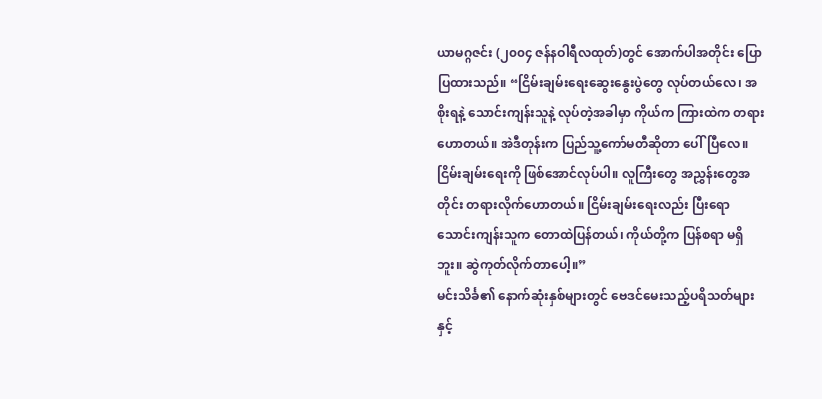ယာမဂ္ဂဇင်း (၂၀၀၄ ဇန်နဝါရီလထုတ်)တွင် အောက်ပါအတိုင်း ပြောပြထားသည်။ “ငြိမ်းချမ်းရေးဆွေးနွေးပွဲတွေ လုပ်တယ်လေ၊ အစိုးရနဲ့ သောင်းကျန်းသူနဲ့ လုပ်တဲ့အခါမှာ ကိုယ်က ကြားထဲက တရားဟောတယ်။ အဲဒီတုန်းက ပြည်သူ့ကော်မတီဆိုတာ ပေါ်ပြီလေ။ ငြိမ်းချမ်းရေးကို ဖြစ်အောင်လုပ်ပါ။ လူကြီးတွေ အညွှန်းတွေအတိုင်း တရားလိုက်ဟောတယ်။ ငြိမ်းချမ်းရေးလည်း ပြီးရော သောင်းကျန်းသူက တောထဲပြန်တယ်၊ ကိုယ်တို့က ပြန်စရာ မရှိဘူး။ ဆွဲကုတ်လိုက်တာပေါ့။”
မင်းသိင်္ခ၏ နောက်ဆုံးနှစ်များတွင် ဗေဒင်မေးသည့်ပရိသတ်များနှင့်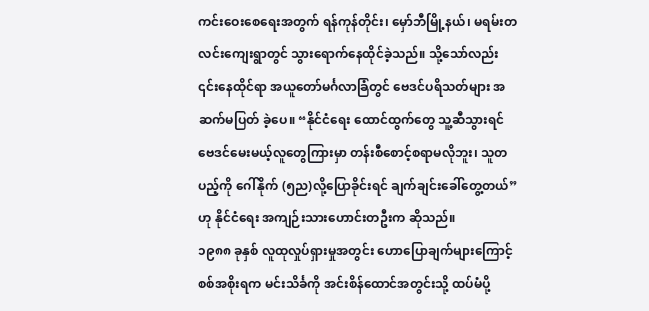ကင်းဝေးစေရေးအတွက် ရန်ကုန်တိုင်း၊ မှော်ဘီမြို့နယ်၊ မရမ်းတလင်းကျေးရွာတွင် သွားရောက်နေထိုင်ခဲ့သည်။ သို့သော်လည်း ၎င်းနေထိုင်ရာ အယူတော်မင်္ဂလာခြံတွင် ဗေဒင်ပရိသတ်များ အဆက်မပြတ် ခဲ့ပေ။ “နိုင်ငံရေး ထောင်ထွက်တွေ သူ့ဆီသွားရင် ဗေဒင်မေးမယ့်လူတွေကြားမှာ တန်းစီစောင့်စရာမလိုဘူး၊ သူတပည့်ကို ဂေါ်နိုက် (၅ည)လို့ပြောခိုင်းရင် ချက်ချင်းခေါ်တွေ့တယ်” ဟု နိုင်ငံရေး အကျဉ်းသားဟောင်းတဦးက ဆိုသည်။
၁၉၈၈ ခုနှစ် လူထုလှုပ်ရှားမှုအတွင်း ဟောပြောချက်များကြောင့် စစ်အစိုးရက မင်းသိင်္ခကို အင်းစိန်ထောင်အတွင်းသို့ ထပ်မံပို့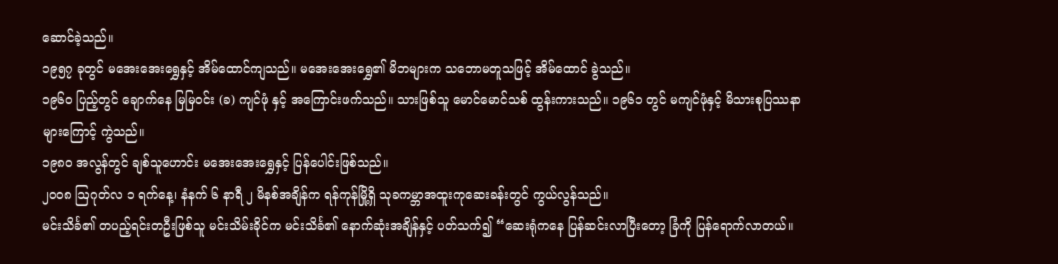ဆောင်ခဲ့သည်။
၁၉၅၇ ခုတွင် မအေးအေးရွှေနှင့် အိမ်ထောင်ကျသည်။ မအေးအေးရွှေ၏ မိဘများက သဘောမတူသဖြင့် အိမ်ထောင် ခွဲသည်။
၁၉၆၀ ပြည့်တွင် ချောက်နေ မြမြဝင်း (ခ) ကျင်ဖုံ နှင့် အကြောင်းဖက်သည်။ သားဖြစ်သူ မောင်မောင်သစ် ထွန်းကားသည်။ ၁၉၆၁ တွင် မကျင်ဖုံနှင့် မိသားစုပြဿနာများကြောင့် ကွဲသည်။
၁၉၈၀ အလွန်တွင် ချစ်သူဟောင်း မအေးအေးရွှေနှင့် ပြန်ပေါင်းဖြစ်သည်။
၂၀၀၈ ဩဂုတ်လ ၁ ရက်နေ့၊ နံနက် ၆ နာရီ ၂ မိနစ်အချိန်က ရန်ကုန်မြို့ရှိ သုခကမ္ဘာအထူးကုဆေးခန်းတွင် ကွယ်လွန်သည်။
မင်းသိင်္ခ၏ တပည့်ရင်းတဦးဖြစ်သူ မင်းသိမ်းခိုင်က မင်းသိင်္ခ၏ နောက်ဆုံးအချိန်နှင့် ပတ်သက်၍ “ဆေးရုံကနေ ပြန်ဆင်းလာပြီးတော့ ခြံကို ပြန်ရောက်လာတယ်။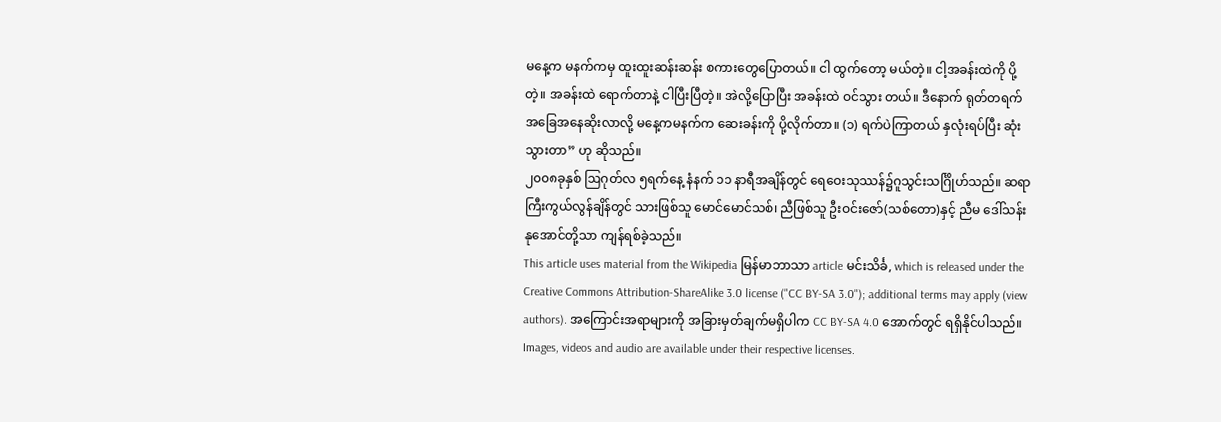မနေ့က မနက်ကမှ ထူးထူးဆန်းဆန်း စကားတွေပြောတယ်။ ငါ ထွက်တော့ မယ်တဲ့။ ငါ့အခန်းထဲကို ပို့တဲ့။ အခန်းထဲ ရောက်တာနဲ့ ငါပြီးပြီတဲ့။ အဲလို့ပြောပြီး အခန်းထဲ ဝင်သွား တယ်။ ဒီနောက် ရုတ်တရက် အခြေအနေဆိုးလာလို့ မနေ့ကမနက်က ဆေးခန်းကို ပို့လိုက်တာ။ (၁) ရက်ပဲကြာတယ် နှလုံးရပ်ပြီး ဆုံးသွားတာ” ဟု ဆိုသည်။
၂၀၀၈ခုနှစ် ဩဂုတ်လ ၅ရက်နေ့ နံနက် ၁၁ နာရီအချိန်တွင် ရေဝေးသုဿန်၌ဂူသွင်းသင်္ဂြိုဟ်သည်။ ဆရာကြီးကွယ်လွန်ချိန်တွင် သားဖြစ်သူ မောင်မောင်သစ်၊ ညီဖြစ်သူ ဦးဝင်းဇော်(သစ်တော)နှင့် ညီမ ဒေါ်သန်းနုအောင်တို့သာ ကျန်ရစ်ခဲ့သည်။
This article uses material from the Wikipedia မြန်မာဘာသာ article မင်းသိင်္ခ, which is released under the Creative Commons Attribution-ShareAlike 3.0 license ("CC BY-SA 3.0"); additional terms may apply (view authors). အကြောင်းအရာများကို အခြားမှတ်ချက်မရှိပါက CC BY-SA 4.0 အောက်တွင် ရရှိနိုင်ပါသည်။ Images, videos and audio are available under their respective licenses.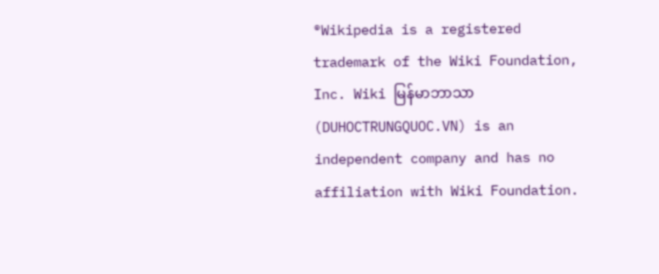®Wikipedia is a registered trademark of the Wiki Foundation, Inc. Wiki မြန်မာဘာသာ (DUHOCTRUNGQUOC.VN) is an independent company and has no affiliation with Wiki Foundation.